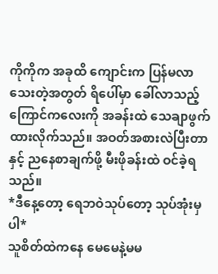ကိုကိုက အခုထိ ကျောင်းက ပြန်မလာသေးတဲ့အတွတ် ရိပေါ်မှာ ခေါ်လာသည့် ကြောင်ကလေးကို အခန်းထဲ သေချာဖွက်ထားလိုက်သည်။ အဝတ်အစားလဲပြီးတာနှင့် ညနေစာချက်ဖို့ မီးဖိုခန်းထဲ ဝင်ခဲ့ရသည်။
*ဒီနေ့တော့ ရေဘဝဲသုပ်တော့ သုပ်အုံးမှပါ*
သူစိတ်ထဲကနေ မေမေနဲ့မမ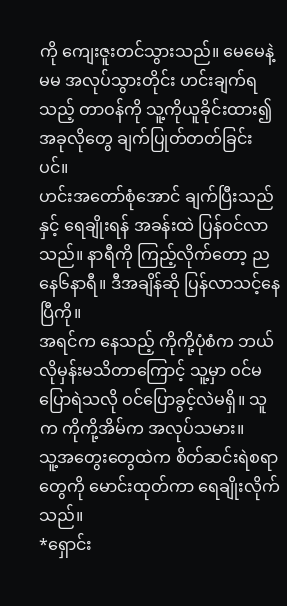ကို ကျေးဇူးတင်သွားသည်။ မေမေနဲ့မမ အလုပ်သွားတိုင်း ဟင်းချက်ရသည့် တာဝန်ကို သူ့ကိုယူခိုင်းထား၍ အခုလိုတွေ ချက်ပြုတ်တတ်ခြင်းပင်။
ဟင်းအတော်စုံအောင် ချက်ပြီးသည်နှင့် ရေချိုးရန် အခန်းထဲ ပြန်ဝင်လာသည်။ နာရီကို ကြည့်လိုက်တော့ ညနေ၆နာရီ။ ဒီအချိန်ဆို ပြန်လာသင့်နေပြီကို။
အရင်က နေသည့် ကိုကို့ပုံစံက ဘယ်လိုမှန်းမသိတာကြောင့် သူ့မှာ ဝင်မပြောရဲသလို ဝင်ပြောခွင့်လဲမရှိ။ သူက ကိုကို့အိမ်က အလုပ်သမား။
သူ့အတွေးတွေထဲက စိတ်ဆင်းရဲစရာတွေကို မောင်းထုတ်ကာ ရေချိုးလိုက်သည်။
*ရှောင်း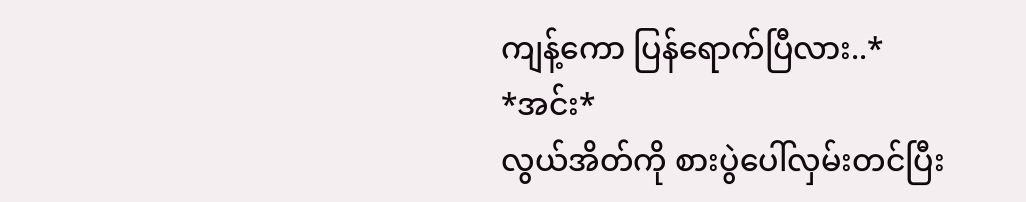ကျန့်ကော ပြန်ရောက်ပြီလား..*
*အင်း*
လွယ်အိတ်ကို စားပွဲပေါ်လှမ်းတင်ပြီး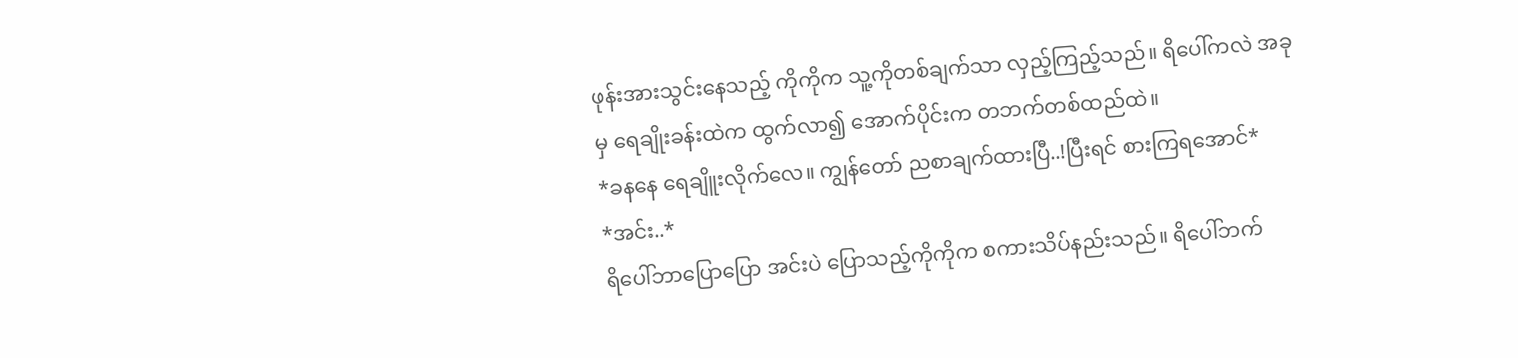ဖုန်းအားသွင်းနေသည့် ကိုကိုက သူ့ကိုတစ်ချက်သာ လှည့်ကြည့်သည်။ ရိပေါ်ကလဲ အခုမှ ရေချိုးခန်းထဲက ထွက်လာ၍ အောက်ပိုင်းက တဘက်တစ်ထည်ထဲ။
*ခနနေ ရေချိူးလိုက်လေ။ ကျွန်တော် ညစာချက်ထားပြီ..!ပြီးရင် စားကြရအောင်*
*အင်း..*
ရိပေါ်ဘာပြောပြော အင်းပဲ ပြောသည့်ကိုကိုက စကားသိပ်နည်းသည်။ ရိပေါ်ဘက်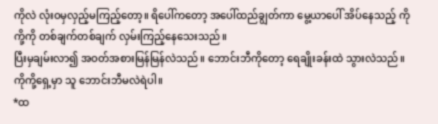ကိုလဲ လုံးဝမှလှည့်မကြည့်တော့။ ရိပေါ်ကတော့ အပေါ်ထည်ချွတ်ကာ မွေ့ယာပေါ် အိပ်နေသည့် ကိုကို့ကို တစ်ချက်တစ်ချက် လှမ်းကြည့်နေသေးသည်။
ပြီးမှချမ်းလာ၍ အဝတ်အစားမြန်မြန်လဲသည်။ ဘောင်းဘီကိုတော့ ရေချိုးခန်းထဲ သွားလဲသည်။ ကိုကို့ရှေ့မှာ သူ ဘောင်းဘီမလဲရဲပါ။
*ထ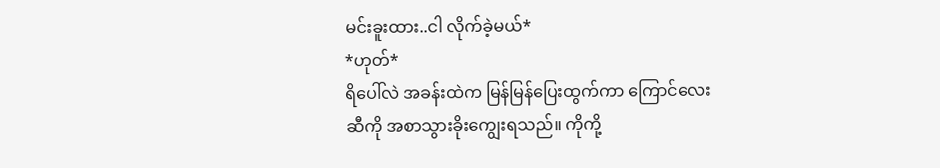မင်းခူးထား..ငါ လိုက်ခဲ့မယ်*
*ဟုတ်*
ရိပေါ်လဲ အခန်းထဲက မြန်မြန်ပြေးထွက်ကာ ကြောင်လေးဆီကို အစာသွားခိုးကျွေးရသည်။ ကိုကို့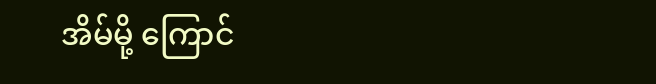အိမ်မို့ ကြောင်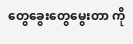တွေခွေးတွေမွေးတာ ကို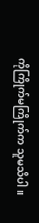ကိုကြိုက်မကြိုက်က သူမသိပါ။